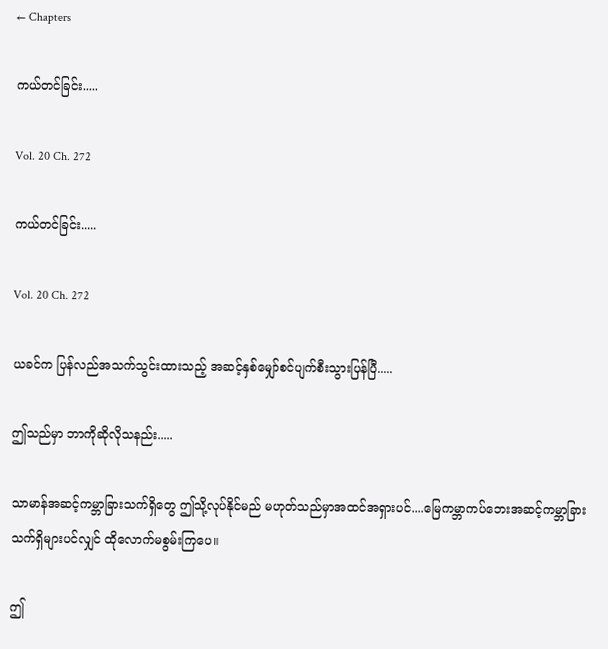← Chapters

ကယ်တင်ခြင်း.....

Vol. 20 Ch. 272

ကယ်တင်ခြင်း.....

Vol. 20 Ch. 272

ယခင်က ပြန်လည်အသက်သွင်းထားသည့် အဆင့်နှစ်မျှော်စင်ပျက်စီးသွားပြန်ပြီ.....

ဤသည်မှာ ဘာကိုဆိုလိုသနည်း.....

သာမာန်အဆင့်ကမ္ဘာခြားသက်ရှိတွေ ဤသို့လုပ်နိုင်မည် မဟုတ်သည်မှာအထင်အရှားပင်....မြေကမ္ဘာကပ်ဘေးအဆင့်ကမ္ဘာခြားသက်ရှိများပင်လျှင် ထိုလောက်မစွမ်းကြပေ။

ဤ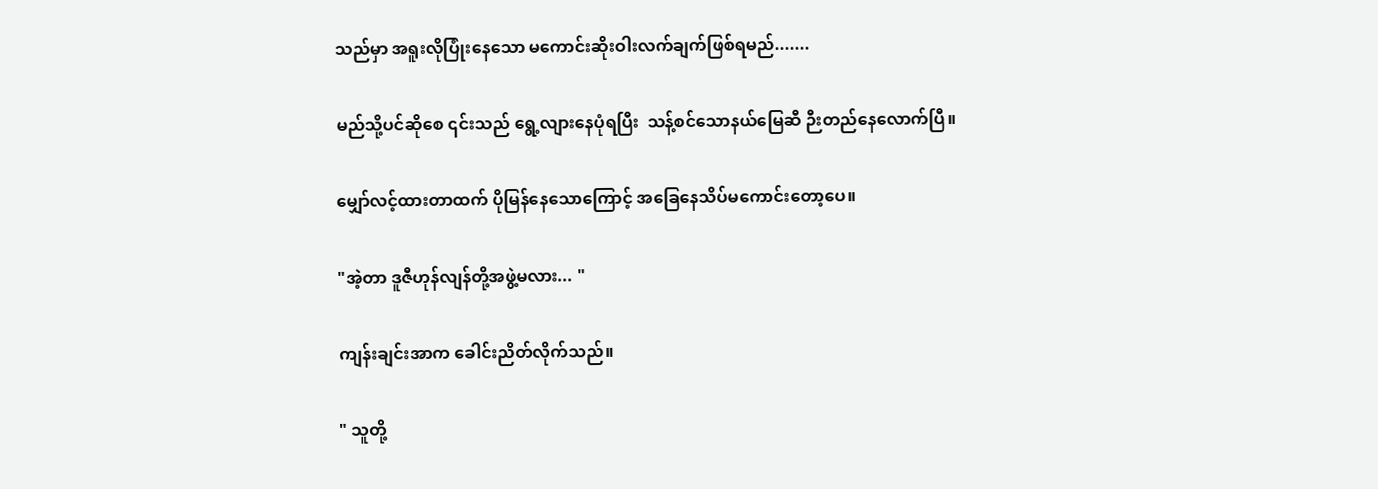သည်မှာ အရူးလိုပြုံးနေသော မကောင်းဆိုးဝါးလက်ချက်ဖြစ်ရမည်.......

မည်သို့ပင်ဆိုစေ ၎င်းသည် ရွေ့လျားနေပုံရပြီး  သန့်စင်သောနယ်မြေဆီ ဉီးတည်နေလောက်ပြီ။

မျှော်လင့်ထားတာထက် ပိုမြန်နေသောကြောင့် အခြေနေသိပ်မကောင်းတော့ပေ။

"အဲ့တာ ဒူဇီဟုန်လျန်တို့အဖွဲ့မလား... "

ကျန်းချင်းအာက ခေါင်းညိတ်လိုက်သည်။

" သူတို့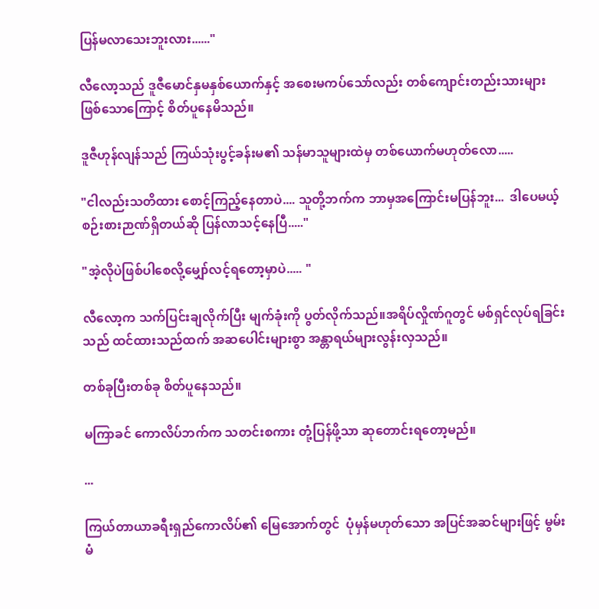ပြန်မလာသေးဘူးလား......"

လီလော့သည် ဒူဇီမောင်နှမနှစ်ယောက်နှင့် အစေးမကပ်သော်လည်း တစ်ကျောင်းတည်းသားများဖြစ်သောကြောင့် စိတ်ပူနေမိသည်။

ဒူဇီဟုန်လျန်သည် ကြယ်သုံးပွင့်ခန်းမ၏ သန်မာသူများထဲမှ တစ်ယောက်မဟုတ်လော.....

"ငါလည်းသတိထား စောင့်ကြည့်နေတာပဲ.... သူတို့ဘက်က ဘာမှအကြောင်းမပြန်ဘူး...  ဒါပေမယ့် စဉ်းစားဉာဏ်ရှိတယ်ဆို ပြန်လာသင့်နေပြီ....."

"အဲ့လိုပဲဖြစ်ပါစေလို့မျှော်လင့်ရတော့မှာပဲ..... "

လီလော့က သက်ပြင်းချလိုက်ပြီး မျက်ခုံးကို ပွတ်လိုက်သည်။အရိပ်လှိုဏ်ဂူတွင် မစ်ရှင်လုပ်ရခြင်းသည် ထင်ထားသည်ထက် အဆပေါင်းများစွာ အန္တာရယ်များလွန်းလှသည်။

တစ်ခုပြီးတစ်ခု စိတ်ပူနေသည်။

မကြာခင် ကောလိပ်ဘက်က သတင်းစကား တုံ့ပြန်ဖို့သာ ဆုတောင်းရတော့မည်။

...

ကြယ်တာယာခရီးရှည်ကောလိပ်၏ မြေအောက်တွင်  ပုံမှန်မဟုတ်သော အပြင်အဆင်များဖြင့် မွမ်းမံ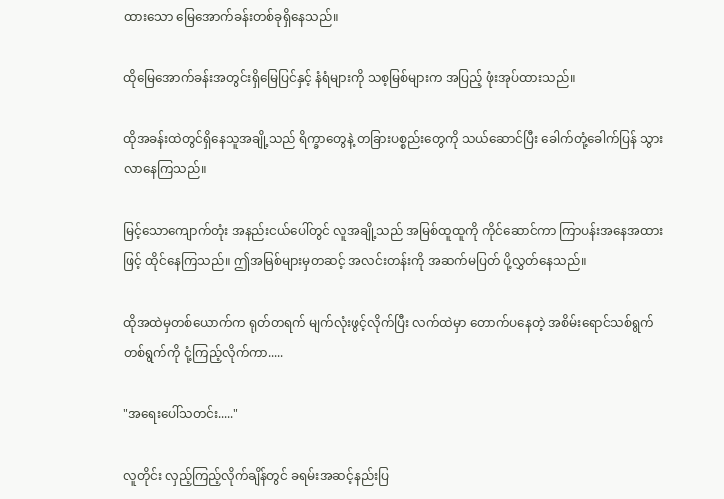ထားသော မြေအောက်ခန်းတစ်ခုရှိနေသည်။

ထိုမြေအောက်ခန်းအတွင်းရှိမြေပြင်နှင့် နံရံများကို သစ့မြစ်များက အပြည့် ဖုံးအုပ်ထားသည်။

ထိုအခန်းထဲတွင်ရှိနေသူအချို့သည် ရိက္ခာတွေနဲ့ တခြားပစ္စည်းတွေကို သယ်ဆောင်ပြီး ခေါက်တုံ့ခေါက်ပြန် သွားလာနေကြသည်။

မြင့်သောကျောက်တုံး အနည်းငယ်ပေါ်တွင် လူအချို့သည် အမြစ်ထူထူကို ကိုင်ဆောင်ကာ ကြာပန်းအနေအထားဖြင့် ထိုင်နေကြသည်။ ဤအမြစ်များမှတဆင့် အလင်းတန်းကို အဆက်မပြတ် ပို့လွှတ်နေသည်။

ထိုအထဲမှတစ်ယောက်က ရုတ်တရက် မျက်လုံးဖွင့်လိုက်ပြီး လက်ထဲမှာ တောက်ပနေတဲ့ အစိမ်းရောင်သစ်ရွက်တစ်ရွက်ကို ငုံ့ကြည့်လိုက်ကာ.....

"အရေးပေါ်သတင်း....."

လူတိုင်း လှည့်ကြည့်လိုက်ချိန်တွင် ခရမ်းအဆင့်နည်းပြ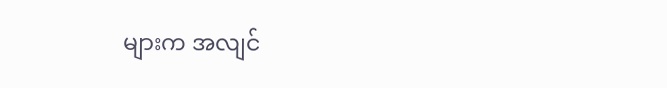များက အလျင်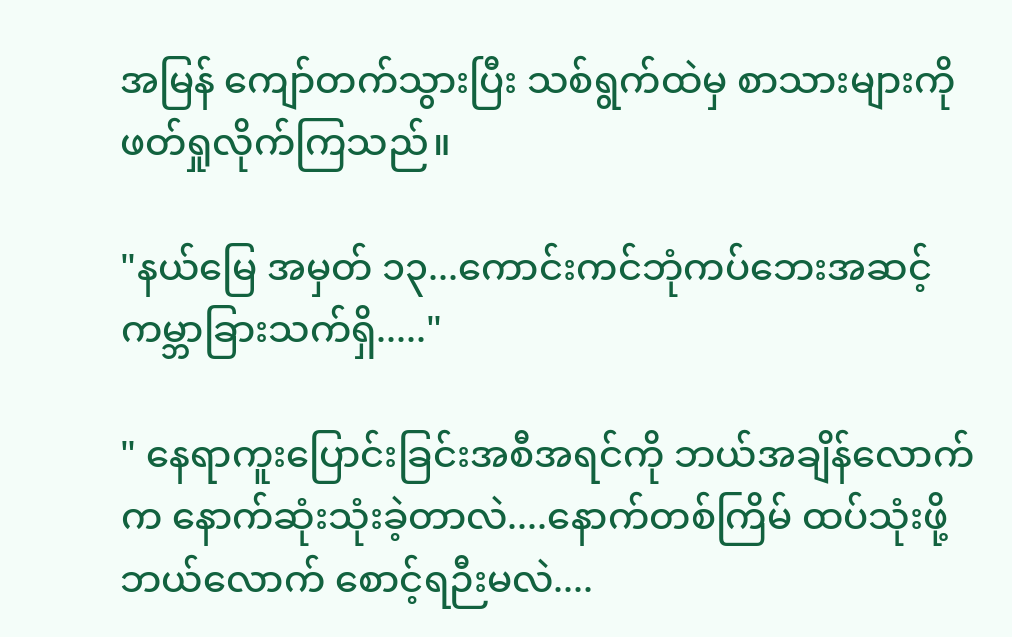အမြန် ကျော်တက်သွားပြီး သစ်ရွက်ထဲမှ စာသားများကို ဖတ်ရှုလိုက်ကြသည်။

"နယ်မြေ အမှတ် ၁၃...ကောင်းကင်ဘုံကပ်ဘေးအဆင့်ကမ္ဘာခြားသက်ရှိ....."

" နေရာကူးပြောင်းခြင်းအစီအရင်ကို ဘယ်အချိန်လောက်က နောက်ဆုံးသုံးခဲ့တာလဲ....နောက်တစ်ကြိမ် ထပ်သုံးဖို့ဘယ်လောက် စောင့်ရဉီးမလဲ....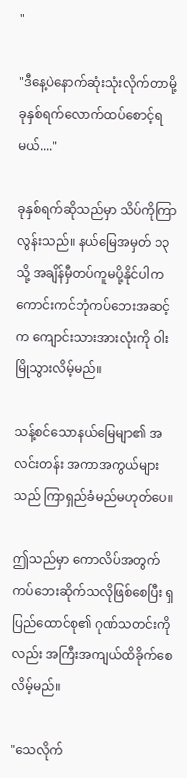"

"ဒီနေ့ပဲနောက်ဆုံးသုံးလိုက်တာမို့ ခုနှစ်ရက်လောက်ထပ်စောင့်ရမယ်...."

ခုနှစ်ရက်ဆိုသည်မှာ သိပ်ကိုကြာလွန်းသည်။ နယ်မြေအမှတ် ၁၃သို့ အချိန်မှီတပ်ကူမပို့နိုင်ပါက ကောင်းကင်ဘုံကပ်ဘေးအဆင့်က ကျောင်းသားအားလုံးကို ဝါးမြိုသွားလိမ့်မည်။

သန့်စင်သောနယ်မြေမျာ၏ အလင်းတန်း အကာအကွယ်များသည် ကြာရှည်ခံမည်မဟုတ်ပေ။

ဤသည်မှာ ကောလိပ်အတွက် ကပ်ဘေးဆိုက်သလိုဖြစ်စေပြီး ရှပြည်ထောင်စု၏ ဂုဏ်သတင်းကိုလည်း အကြီးအကျယ်ထိခိုက်စေလိမ့်မည်။

"သေလိုက်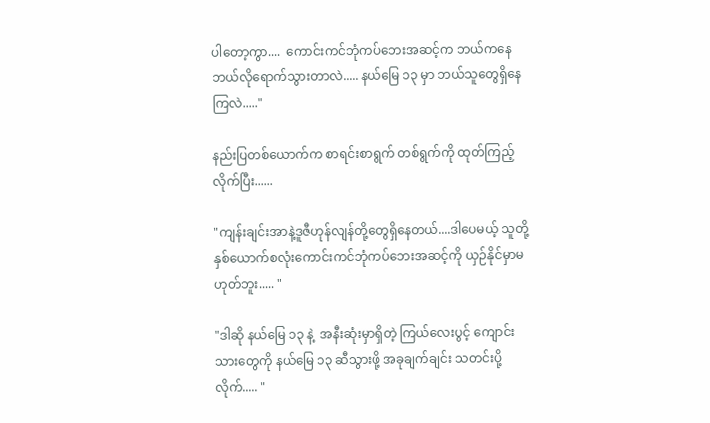ပါတော့ကွာ....  ကောင်းကင်ဘုံကပ်ဘေးအဆင့်က ဘယ်ကနေ ဘယ်လိုရောက်သွားတာလဲ..... နယ်မြေ ၁၃ မှာ ဘယ်သူတွေရှိနေကြလဲ....."

နည်းပြတစ်ယောက်က စာရင်းစာရွက် တစ်ရွက်ကို ထုတ်ကြည့်လိုက်ပြီး......

"ကျန်းချင်းအာနဲ့ဒူဇီဟုန်လျန်တို့တွေရှိနေတယ်....ဒါပေမယ့် သူတို့နှစ်ယောက်စလုံးကောင်းကင်ဘုံကပ်ဘေးအဆင့်ကို ယှဉ်နိုင်မှာမဟုတ်ဘူး..... "

"ဒါဆို နယ်မြေ ၁၃ နဲ့  အနီးဆုံးမှာရှိတဲ့ ကြယ်လေးပွင့် ကျောင်းသားတွေကို နယ်မြေ ၁၃ ဆီသွားဖို့ အခုချက်ချင်း သတင်းပို့လိုက်..... "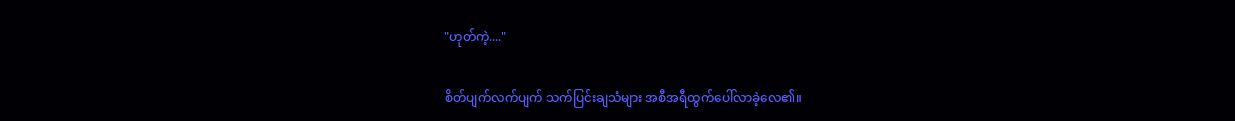"ဟုတ်ကဲ့...."

စိတ်ပျက်လက်ပျက် သက်ပြင်းချသံများ အစီအရီထွက်ပေါ်လာခဲ့လေ၏။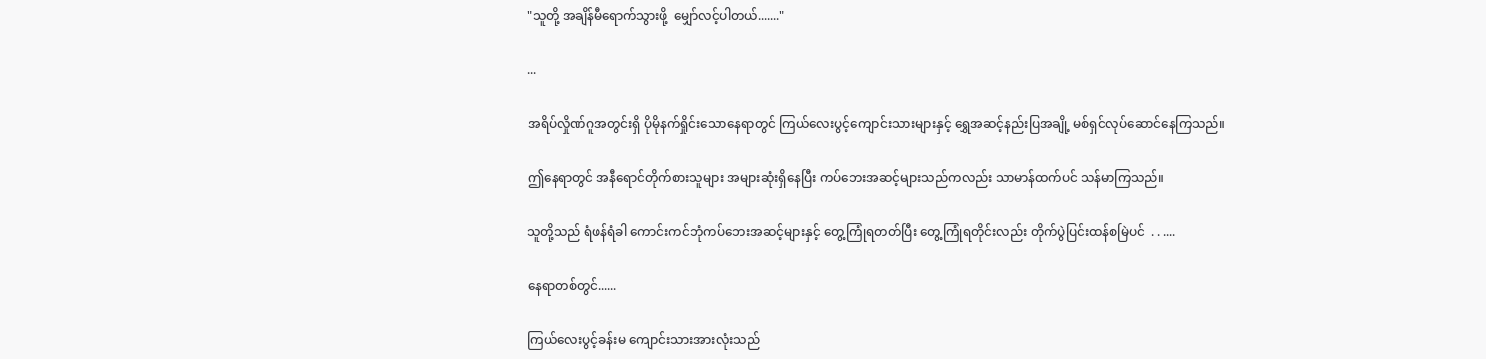"သူတို့ အချိန်မီရောက်သွားဖို့  မျှော်လင့်ပါတယ်......."

...

အရိပ်လှိုဏ်ဂူအတွင်းရှိ ပိုမိုနက်ရှိုင်းသောနေရာတွင် ကြယ်လေးပွင့်ကျောင်းသားများနှင့် ရွှေအဆင့်နည်းပြအချို့ မစ်ရှင်လုပ်ဆောင်နေကြသည်။

ဤနေရာတွင် အနီရောင်တိုက်စားသူများ အများဆုံးရှိနေပြီး ကပ်ဘေးအဆင့်များသည်ကလည်း သာမာန်ထက်ပင် သန်မာကြသည်။

သူတို့သည် ရံဖန်ရံခါ ကောင်းကင်ဘုံကပ်ဘေးအဆင့်များနှင့် တွေ့ကြုံရတတ်ပြီး တွေ့ကြုံရတိုင်းလည်း တိုက်ပွဲပြင်းထန်စမြဲပင်  . . ....

နေရာတစ်တွင်......

ကြယ်လေးပွင့်ခန်းမ ကျောင်းသားအားလုံးသည်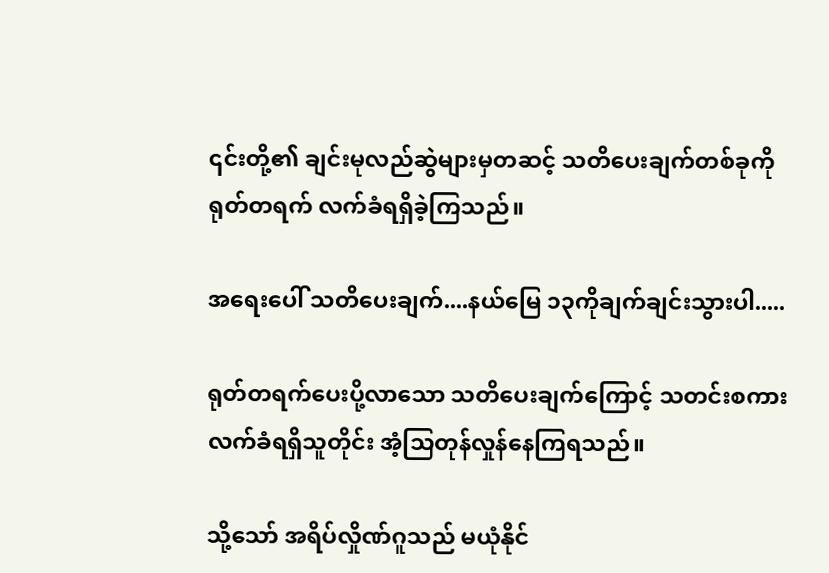၎င်းတို့၏ ချင်းမုလည်ဆွဲများမှတဆင့် သတိပေးချက်တစ်ခုကို ရုတ်တရက် လက်ခံရရှိခဲ့ကြသည်။

အရေးပေါ် သတိပေးချက်....နယ်မြေ ၁၃ကိုချက်ချင်းသွားပါ.....

ရုတ်တရက်ပေးပို့လာသော သတိပေးချက်ကြောင့် သတင်းစကားလက်ခံရရှိသူတိုင်း အံ့သြတုန်လှုန်နေကြရသည်။

သို့သော် အရိပ်လှိုဏ်ဂူသည် မယုံနိုင်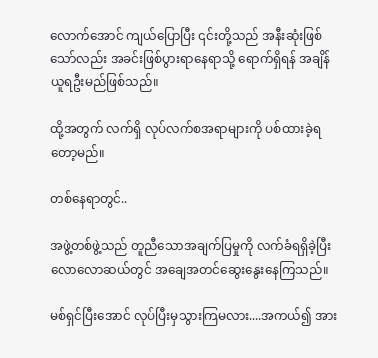လောက်အောင် ကျယ်ပြောပြီး ၎င်းတို့သည် အနီးဆုံးဖြစ်သော်လည်း အခင်းဖြစ်ပွားရာနေရာသို့ ရောက်ရှိရန် အချိန်ယူရဦးမည်ဖြစ်သည်။

ထို့အတွက် လက်ရှိ လုပ်လက်စအရာများကို ပစ်ထားခဲ့ရတော့မည်။

တစ်နေရာတွင်..

အဖွဲ့တစ်ဖွဲ့သည် တူညီသောအချက်ပြမှုကို လက်ခံရရှိခဲ့ပြီးလောလောဆယ်တွင် အချေအတင်ဆွေးနွေးနေကြသည်။

မစ်ရှင်ပြီးအောင် လုပ်ပြီးမှသွားကြမလား....အကယ်၍ အား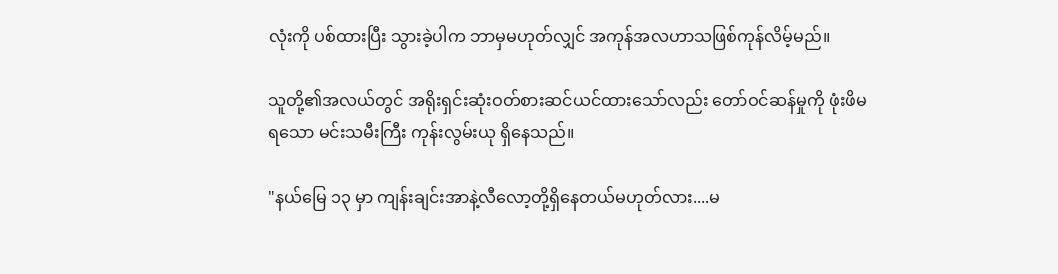လုံးကို ပစ်ထားပြီး သွားခဲ့ပါက ဘာမှမဟုတ်လျှင် အကုန်အလဟာသဖြစ်ကုန်လိမ့်မည်။

သူတို့၏အလယ်တွင် အရိုးရှင်းဆုံးဝတ်စားဆင်ယင်ထားသော်လည်း တော်ဝင်ဆန်မှုကို ဖုံးဖိမရသော မင်းသမီးကြီး ကုန်းလွမ်းယု ရှိနေသည်။

"နယ်မြေ ၁၃ မှာ ကျန်းချင်းအာနဲ့လီလော့တို့ရှိနေတယ်မဟုတ်လား....မ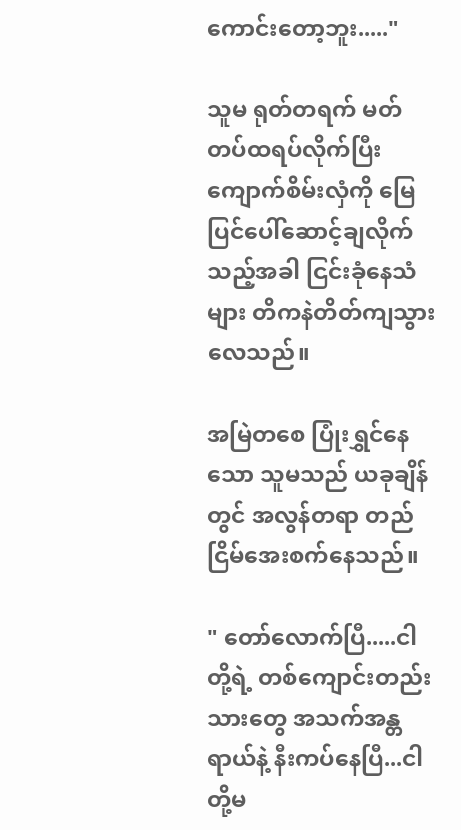ကောင်းတော့ဘူး....."

သူမ ရုတ်တရက် မတ်တပ်ထရပ်လိုက်ပြီး ကျောက်စိမ်းလှံကို မြေပြင်ပေါ်ဆောင့်ချလိုက်သည့်အခါ ငြင်းခုံနေသံများ တိကနဲတိတ်ကျသွားလေသည်။

အမြဲတစေ ပြုံးရွှင်နေသော သူမသည် ယခုချိန်တွင် အလွန်တရာ တည်ငြိမ်အေးစက်နေသည်။

" တော်လောက်ပြီ.....ငါတို့ရဲ့ တစ်ကျောင်းတည်းသားတွေ အသက်အန္တရာယ်နဲ့ နီးကပ်နေပြီ...ငါတို့မ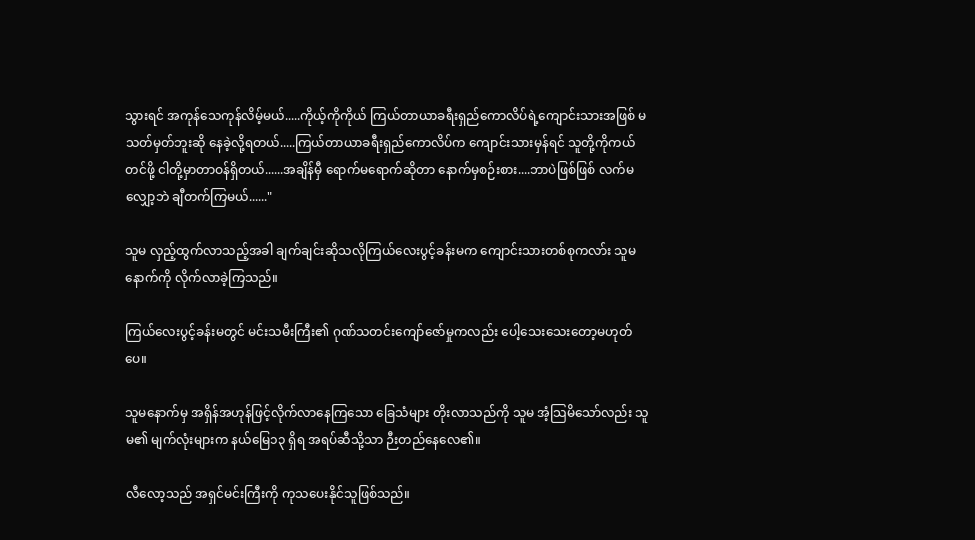သွားရင် အကုန်သေကုန်လိမ့်မယ်.....ကိုယ့်ကိုကိုယ် ကြယ်တာယာခရီးရှည်ကောလိပ်ရဲ့ကျောင်းသားအဖြစ် မသတ်မှတ်ဘူးဆို နေခဲ့လို့ရတယ်.....ကြယ်တာယာခရီးရှည်ကောလိပ်က ကျောင်းသားမှန်ရင် သူတို့ကိုကယ်တင်ဖို့ ငါတို့မှာတာဝန်ရှိတယ်......အချိန်မှီ ရောက်မရောက်ဆိုတာ နောက်မှစဉ်းစား....ဘာပဲဖြစ်ဖြစ် လက်မလျှော့ဘဲ ချီတက်ကြမယ်......"

သူမ လှည့်ထွက်လာသည့်အခါ ချက်ချင်းဆိုသလိုကြယ်လေးပွင့်ခန်းမက ကျောင်းသားတစ်စုကလာ်း သူမနောက်ကို လိုက်လာခဲ့ကြသည်။

ကြယ်လေးပွင့်ခန်းမတွင် မင်းသမီးကြီး၏ ဂုဏ်သတင်းကျော်ဇော်မှုကလည်း ပေါ့သေးသေးတော့မဟုတ်ပေ။

သူမနောက်မှ အရှိန်အဟုန်ဖြင့်လိုက်လာနေကြသော ခြေသံများ တိုးလာသည်ကို သူမ အံ့သြမိသော်လည်း သူမ၏ မျက်လုံးများက နယ်မြေ၁၃ ရှိရ အရပ်ဆီသို့သာ ဉီးတည်နေလေ၏။

လီလော့သည် အရှင်မင်းကြီးကို ကုသပေးနိုင်သူဖြစ်သည်။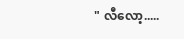" လီလော့.....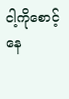ငါ့ကိုစောင့်နေ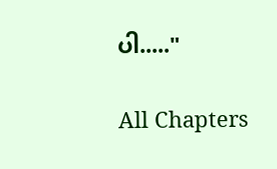ပါ....."

All Chapters